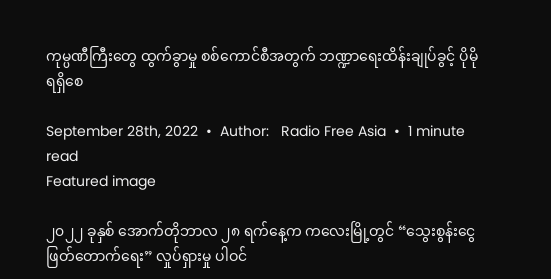ကုမ္ပဏီကြီးတွေ ထွက်ခွာမှု စစ်ကောင်စီအတွက် ဘဏ္ဍာရေးထိန်းချုပ်ခွင့် ပိုမိုရရှိစေ

September 28th, 2022  •  Author:   Radio Free Asia  •  1 minute read
Featured image

၂၀၂၂ ခုနှစ် အောက်တိုဘာလ ၂၈ ရက်နေ့က ကလေးမြို့တွင် “သွေးစွန်းငွေ ဖြတ်တောက်ရေး” လှုပ်ရှားမှု ပါဝင်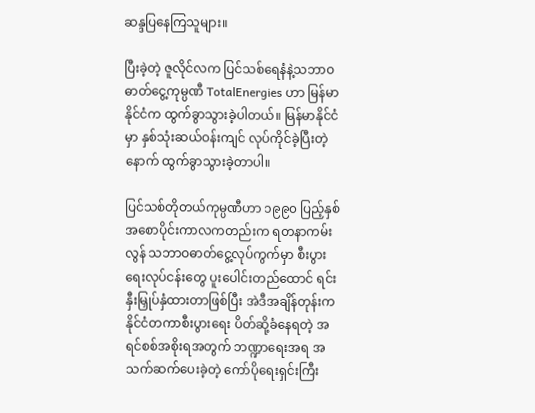ဆန္ဒပြနေကြသူများ။

ပြီးခဲ့တဲ့ ဇူလိုင်လက ပြင်သစ်ရေနံနဲ့သဘာဝဓာတ်ငွေ့ကုမ္ပဏီ TotalEnergies ဟာ မြန်မာနိုင်ငံက ထွက်ခွာသွားခဲ့ပါတယ်။ မြန်မာနိုင်ငံမှာ နှစ်သုံးဆယ်ဝန်းကျင် လုပ်ကိုင်ခဲ့ပြီးတဲ့နောက် ထွက်ခွာသွားခဲ့တာပါ။

ပြင်သစ်တိုတယ်ကုမ္ပဏီဟာ ၁၉၉၀ ပြည့်နှစ် အစောပိုင်းကာလကတည်းက ရတနာကမ်းလွန် သဘာဝဓာတ်ငွေ့လုပ်ကွက်မှာ စီးပွားရေးလုပ်ငန်းတွေ ပူးပေါင်းတည်ထောင် ရင်းနှီးမြှုပ်နှံထားတာဖြစ်ပြီး အဲဒီအချိန်တုန်းက နိုင်ငံတကာစီးပွားရေး ပိတ်ဆို့ခံနေရတဲ့ အရင်စစ်အစိုးရအတွက် ဘဏ္ဍာရေးအရ အသက်ဆက်ပေးခဲ့တဲ့ ကော်ပိုရေးရှင်းကြီး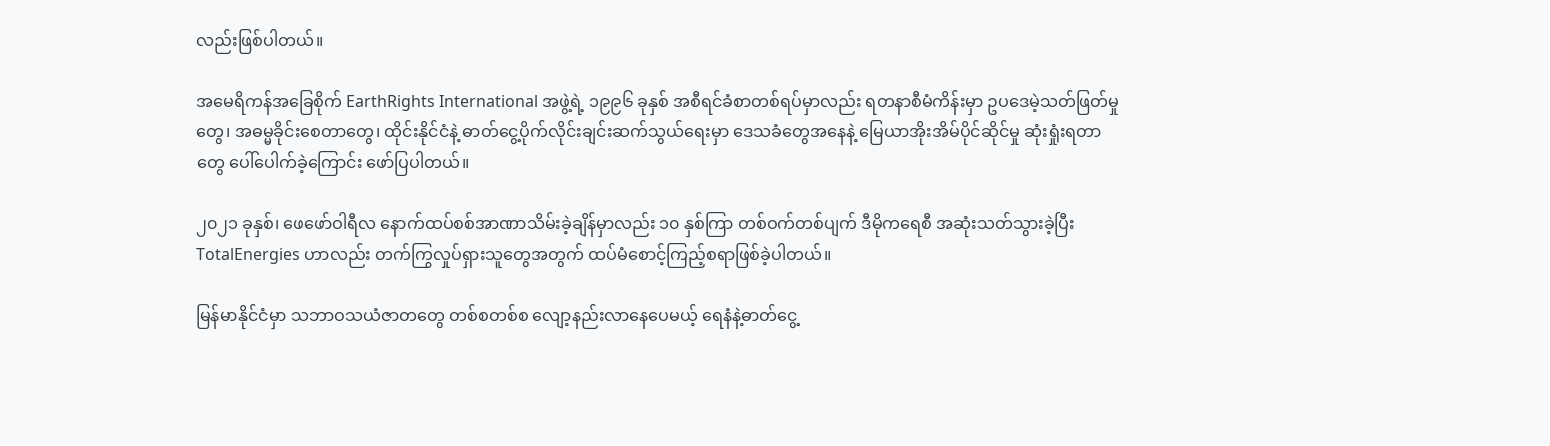လည်းဖြစ်ပါတယ်။

အမေရိကန်အခြေစိုက် EarthRights International အဖွဲ့ရဲ့ ၁၉၉၆ ခုနှစ် အစီရင်ခံစာတစ်ရပ်မှာလည်း ရတနာစီမံကိန်းမှာ ဥပဒေမဲ့သတ်ဖြတ်မှုတွေ၊ အဓမ္မခိုင်းစေတာတွေ၊ ထိုင်းနိုင်ငံနဲ့ ဓာတ်ငွေ့ပိုက်လိုင်းချင်းဆက်သွယ်ရေးမှာ ဒေသခံတွေအနေနဲ့ မြေယာအိုးအိမ်ပိုင်ဆိုင်မှု ဆုံးရှုံးရတာတွေ ပေါ်ပေါက်ခဲ့ကြောင်း ဖော်ပြပါတယ်။

၂၀၂၁ ခုနှစ်၊ ဖေဖော်ဝါရီလ နောက်ထပ်စစ်အာဏာသိမ်းခဲ့ချိန်မှာလည်း ၁၀ နှစ်ကြာ တစ်ဝက်တစ်ပျက် ဒီမိုကရေစီ အဆုံးသတ်သွားခဲ့ပြီး TotalEnergies ဟာလည်း တက်ကြွလှုပ်ရှားသူတွေအတွက် ထပ်မံစောင့်ကြည့်စရာဖြစ်ခဲ့ပါတယ်။

မြန်မာနိုင်ငံမှာ သဘာဝသယံဇာတတွေ တစ်စတစ်စ လျော့နည်းလာနေပေမယ့် ရေနံနဲ့ဓာတ်ငွေ့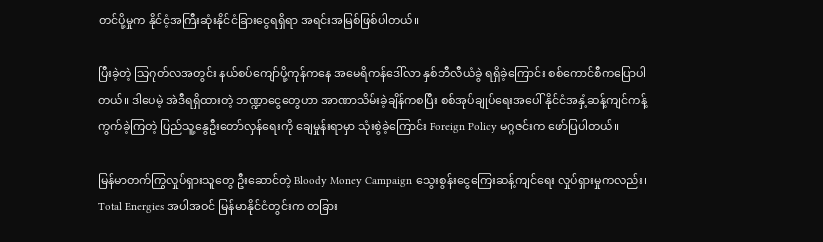တင်ပို့မှုက နိုင်ငံ့အကြီးဆုံးနိုင်ငံခြားငွေရရှိရာ အရင်းအမြစ်ဖြစ်ပါတယ်။

ပြီးခဲ့တဲ့ သြဂုတ်လအတွင်း နယ်စပ်ကျော်ပို့ကုန်ကနေ အမေရိကန်ဒေါ်လာ နှစ်ဘီလီယံခွဲ ရရှိခဲ့ကြောင်း စစ်ကောင်စီကပြောပါတယ်။ ဒါပေမဲ့ အဲဒီရရှိထားတဲ့ ဘဏ္ဍာငွေတွေဟာ အာဏာသိမ်းခဲ့ချိန်ကစပြီး စစ်အုပ်ချုပ်ရေးအပေါ် နိုင်ငံအနှံ့ဆန့်ကျင်ကန့်ကွက်ခဲ့ကြတဲ့ ပြည်သူ့နွေဦးတော်လှန်ရေးကို ချေမှုန်းရာမှာ သုံးစွဲခဲ့ကြောင်း Foreign Policy မဂ္ဂဇင်းက ဖော်ပြပါတယ်။

မြန်မာတက်ကြွလှုပ်ရှားသူတွေ ဦးဆောင်တဲ့ Bloody Money Campaign သွေးစွန်းငွေကြေးဆန့်ကျင်ရေး လှုပ်ရှားမှုကလည်း၊ Total Energies အပါအဝင် မြန်မာနိုင်ငံတွင်းက တခြား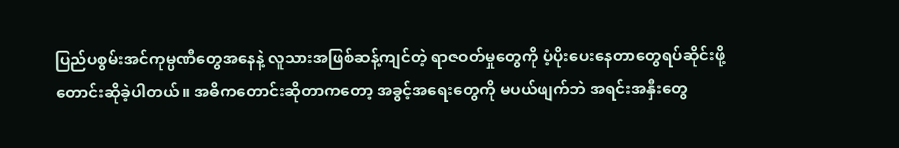ပြည်ပစွမ်းအင်ကုမ္ပဏီတွေအနေနဲ့ လူသားအဖြစ်ဆန့်ကျင်တဲ့ ရာဇဝတ်မှုတွေကို ပံ့ပိုးပေးနေတာတွေရပ်ဆိုင်းဖို့ တောင်းဆိုခဲ့ပါတယ်။ အဓိကတောင်းဆိုတာကတော့ အခွင့်အရေးတွေကို မပယ်ဖျက်ဘဲ အရင်းအနှီးတွေ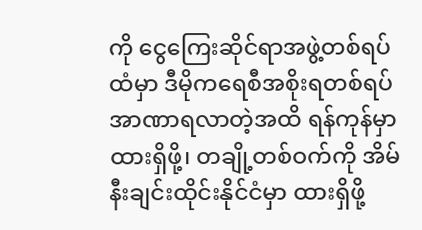ကို ငွေကြေးဆိုင်ရာအဖွဲ့တစ်ရပ်ထံမှာ ဒီမိုကရေစီအစိုးရတစ်ရပ် အာဏာရလာတဲ့အထိ ရန်ကုန်မှာ ထားရှိဖို့၊ တချို့တစ်ဝက်ကို အိမ်နီးချင်းထိုင်းနိုင်ငံမှာ ထားရှိဖို့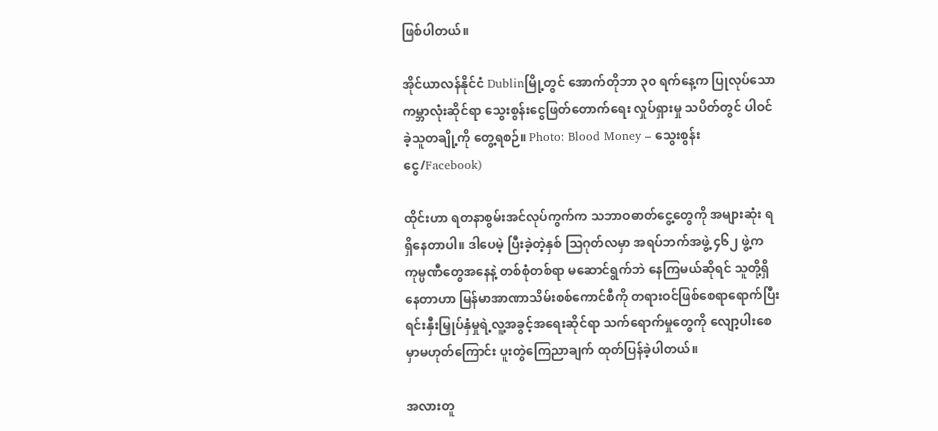ဖြစ်ပါတယ်။

အိုင်ယာလန်နိုင်ငံ Dublinမြို့တွင် အောက်တိုဘာ ၃၀ ရက်နေ့က ပြုလုပ်သော ကမ္ဘာလုံးဆိုင်ရာ သွေးစွန်းငွေဖြတ်တောက်ရေး လှုပ်ရှားမှု သပိတ်တွင် ပါဝင်ခဲ့သူတချို့ကို တွေ့ရစဉ်။ Photo: Blood Money – သွေးစွန်းငွေ/Facebook)

ထိုင်းဟာ ရတနာစွမ်းအင်လုပ်ကွက်က သဘာဝဓာတ်ငွေ့တွေကို အများဆုံး ရရှိနေတာပါ။ ဒါပေမဲ့ ပြီးခဲ့တဲ့နှစ် သြဂုတ်လမှာ အရပ်ဘက်အဖွဲ့ ၄၆၂ ဖွဲ့က ကုမ္ပဏီတွေအနေနဲ့ တစ်စုံတစ်ရာ မဆောင်ရွက်ဘဲ နေကြမယ်ဆိုရင် သူတို့ရှိနေတာဟာ မြန်မာအာဏာသိမ်းစစ်ကောင်စီကို တရားဝင်ဖြစ်စေရာရောက်ပြီး ရင်းနှီးမြှုပ်နှံမှုရဲ့လူ့အခွင့်အရေးဆိုင်ရာ သက်ရောက်မှုတွေကို လျော့ပါးစေမှာမဟုတ်ကြောင်း ပူးတွဲကြေညာချက် ထုတ်ပြန်ခဲ့ပါတယ်။

အလားတူ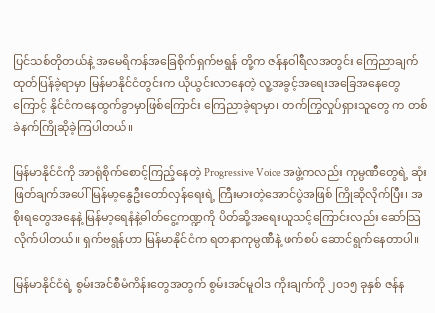ပြင်သစ်တိုတယ်နဲ့ အမေရိကန်အခြေစိုက်ရှက်ဗရွန် တို့က ဇန်နဝါရီလအတွင်း ကြေညာချက်ထုတ်ပြန်ခဲ့ရာမှာ မြန်မာနိုင်ငံတွင်းက ယိုယွင်းလာနေတဲ့ လူ့အခွင့်အရေးအခြေအနေတွေကြောင့် နိုင်ငံကနေထွက်ခွာမှာဖြစ်ကြောင်း ကြေညာခဲ့ရာမှာ၊ တက်ကြွလှုပ်ရှားသူတွေ က တစ်ခဲနက်ကြိုဆိုခဲ့ကြပါတယ်။

မြန်မာနိုင်ငံကို အာရုံစိုက်စောင့်ကြည့်နေတဲ့ Progressive Voice အဖွဲ့ကလည်း ကုမ္ပဏီတွေရဲ့ ဆုံးဖြတ်ချက်အပေါ် မြန်မာ့နွေဦးတော်လှန်ရေးရဲ့ ကြီးမားတဲ့အောင်ပွဲအဖြစ် ကြိုဆိုလိုက်ပြီး၊ အစိုးရတွေအနေနဲ့ မြန်မာ့ရေနံနဲ့ဓါတ်ငွေ့ကဏ္ဍကို ပိတ်ဆို့အရေးယူသင့်ကြောင်းလည်း ဆော်သြလိုက်ပါတယ်။ ရှက်ဗရွန်ဟာ မြန်မာနိုင်ငံက ရတနာကုမ္ပဏီနဲ့ ဖက်စပ် ဆောင်ရွက်နေတာပါ။

မြန်မာနိုင်ငံရဲ့ စွမ်းအင်စီမံကိန်းတွေအတွက် စွမ်းအင်မူဝါဒ ကိုးချက်ကို ၂၀၁၅ ခုနှစ် ဇန်န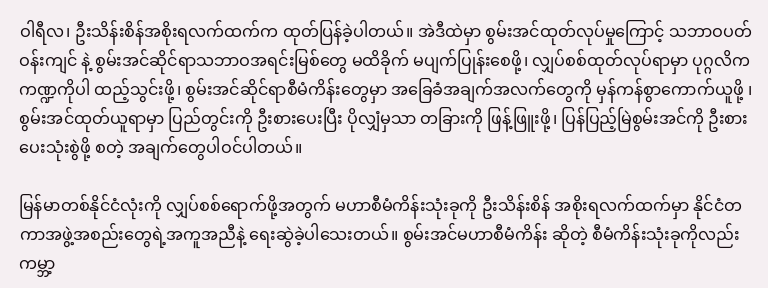ဝါရီလ၊ ဦးသိန်းစိန်အစိုးရလက်ထက်က ထုတ်ပြန်ခဲ့ပါတယ်။ အဲဒီထဲမှာ စွမ်းအင်ထုတ်လုပ်မှုကြောင့် သဘာဝပတ်ဝန်းကျင် နဲ့ စွမ်းအင်ဆိုင်ရာသဘာဝအရင်းမြစ်တွေ မထိခိုက် မပျက်ပြုန်းစေဖို့၊ လျှပ်စစ်ထုတ်လုပ်ရာမှာ ပုဂ္ဂလိကကဏ္ဍကိုပါ ထည့်သွင်းဖို့၊ စွမ်းအင်ဆိုင်ရာစီမံကိန်းတွေမှာ အခြေခံအချက်အလက်တွေကို မှန်ကန်စွာကောက်ယူဖို့ ၊ စွမ်းအင်ထုတ်ယူရာမှာ ပြည်တွင်းကို ဦးစားပေးပြီး ပိုလျှံမှသာ တခြားကို ဖြန့်ဖြူးဖို့၊ ပြန်ပြည့်မြဲစွမ်းအင်ကို ဦးစားပေးသုံးစွဲဖို့ စတဲ့ အချက်တွေပါဝင်ပါတယ်။

မြန်မာတစ်နိုင်ငံလုံးကို လျှပ်စစ်ရောက်ဖို့အတွက် မဟာစီမံကိန်းသုံးခုကို ဦးသိန်းစိန် အစိုးရလက်ထက်မှာ နိုင်ငံတကာအဖွဲ့အစည်းတွေရဲ့အကူအညီနဲ့ ရေးဆွဲခဲ့ပါသေးတယ်။ စွမ်းအင်မဟာစီမံကိန်း ဆိုတဲ့ စီမံကိန်းသုံးခုကိုလည်း ကမ္ဘာ့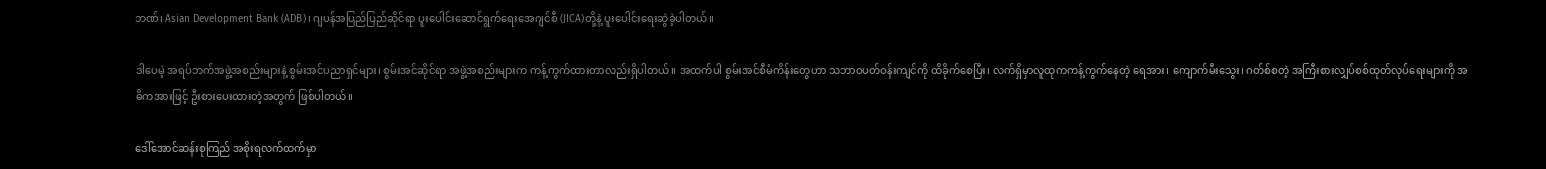ဘဏ်၊ Asian Development Bank (ADB)၊ ဂျပန်အပြည်ပြည်ဆိုင်ရာ ပူးပေါင်းဆောင်ရွက်ရေးအေဂျင်စီ (JICA)တို့နဲ့ ပူးပေါင်းရေးဆွဲခဲ့ပါတယ်။

ဒါပေမဲ့ အရပ်ဘက်အဖွဲ့အစည်းများနဲ့ စွမ်းအင်ပညာရှင်များ၊ စွမ်းအင်ဆိုင်ရာ အဖွဲ့အစည်းများက ကန့်ကွက်ထားတာလည်းရှိပါတယ်။ အထက်ပါ စွမ်းအင်စီမံကိန်းတွေဟာ သဘာဝပတ်ဝန်းကျင်ကို ထိခိုက်စေပြီး၊ လက်ရှိမှာလူထုကကန့်ကွက်နေတဲ့ ရေအား၊ ကျောက်မီးသွေး၊ ဂတ်စ်စတဲ့ အကြီးစားလျှပ်စစ်ထုတ်လုပ်ရေးများကို အဓိကအားဖြင့် ဦးစားပေးထားတဲ့အတွက် ဖြစ်ပါတယ်။

ဒေါ်အောင်ဆန်းစုကြည် အစိုးရလက်ထက်မှာ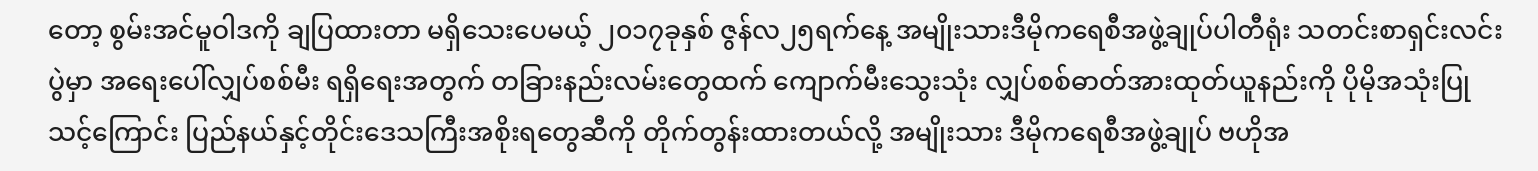တော့ စွမ်းအင်မူဝါဒကို ချပြထားတာ မရှိသေးပေမယ့် ၂၀၁၇ခုနှစ် ဇွန်လ၂၅ရက်နေ့ အမျိုးသားဒီမိုကရေစီအဖွဲ့ချုပ်ပါတီရုံး သတင်းစာရှင်းလင်းပွဲမှာ အရေးပေါ်လျှပ်စစ်မီး ရရှိရေးအတွက် တခြားနည်းလမ်းတွေထက် ကျောက်မီးသွေးသုံး လျှပ်စစ်ဓာတ်အားထုတ်ယူနည်းကို ပိုမိုအသုံးပြုသင့်ကြောင်း ပြည်နယ်နှင့်တိုင်းဒေသကြီးအစိုးရတွေဆီကို တိုက်တွန်းထားတယ်လို့ အမျိုးသား ဒီမိုကရေစီအဖွဲ့ချုပ် ဗဟိုအ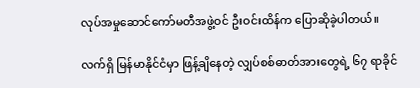လုပ်အမှုဆောင်ကော်မတီအဖွဲ့ဝင် ဦးဝင်းထိန်က ပြောဆိုခဲ့ပါတယ်။

လက်ရှိ မြန်မာနိုင်ငံမှာ ဖြန့်ချိနေတဲ့ လျှပ်စစ်ဓာတ်အားတွေရဲ့ ၆၇ ရာခိုင်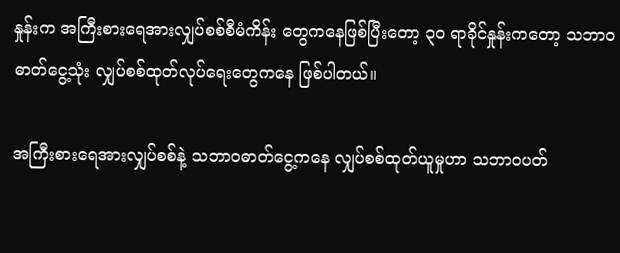နှုန်းက အကြီးစားရေအားလျှပ်စစ်စီမံကိန်း တွေကနေဖြစ်ပြီးတော့ ၃၀ ရာခိုင်နှုန်းကတော့ သဘာဝဓာတ်ငွေ့သုံး လျှပ်စစ်ထုတ်လုပ်ရေးတွေကနေ ဖြစ်ပါတယ်။

အကြီးစားရေအားလျှပ်စစ်နဲ့ သဘာဝဓာတ်ငွေ့ကနေ လျှပ်စစ်ထုတ်ယူမှုဟာ သဘာဝပတ်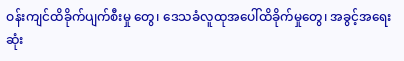ဝန်းကျင်ထိခိုက်ပျက်စီးမှု တွေ၊ ဒေသခံလူထုအပေါ်ထိခိုက်မှုတွေ၊ အခွင့်အရေးဆုံး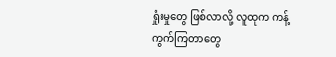ရှုံးမှုတွေ ဖြစ်လာလို့ လူထုက ကန့်ကွက်ကြတာတွေ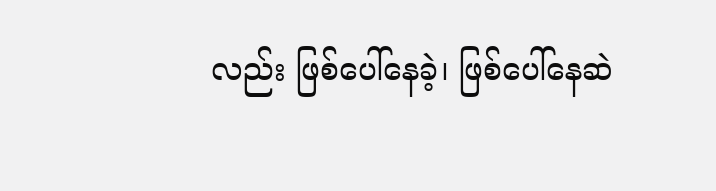လည်း ဖြစ်ပေါ်နေခဲ့၊ ဖြစ်ပေါ်နေဆဲ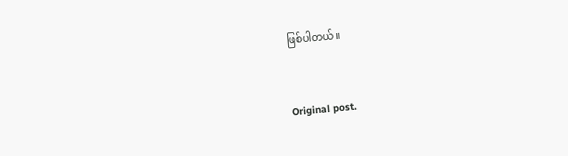ဖြစ်ပါတယ်။


Original post.